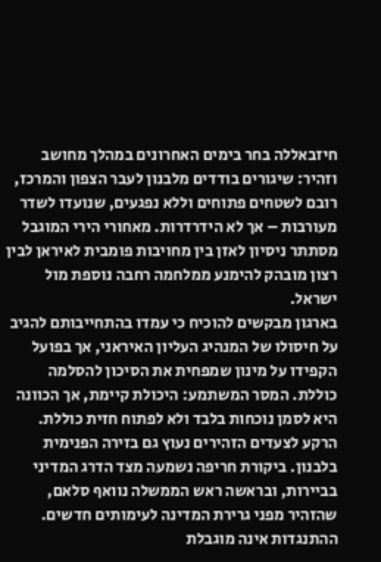חיזבאללה בחר בימים האחרונים במהלך מחושב וזהיר: שיגורים בודדים מלבנון לעבר הצפון והמרכז, רובם לשטחים פתוחים וללא נפגעים, שנועדו לשדר מעורבות – אך לא הידרדרות. מאחורי הירי המוגבל מסתתר ניסיון לאזן בין מחויבות פומבית לאיראן לבין רצון מובהק להימנע ממלחמה רחבה נוספת מול ישראל.
בארגון מבקשים להוכיח כי עמדו בהתחייבותם להגיב על חיסולו של המנהיג העליון האיראני, אך בפועל הקפידו על מינון שמפחית את הסיכון להסלמה כוללת. המסר המשתמע: היכולת קיימת, אך הכוונה היא לסמן נוכחות בלבד ולא לפתוח חזית כוללת.
הרקע לצעדים הזהירים נעוץ גם בזירה הפנימית בלבנון. ביקורת חריפה נשמעה מצד הדרג המדיני בביירות, ובראשה ראש הממשלה נוואף סלאם, שהזהיר מפני גרירת המדינה לעימותים חדשים. ההתנגדות אינה מוגבלת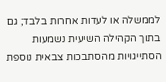לממשלה או לעדות אחרות בלבד; גם בתוך הקהילה השיעית נשמעות הסתייגויות מהסתבכות צבאית נוספת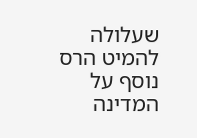שעלולה להמיט הרס נוסף על המדינה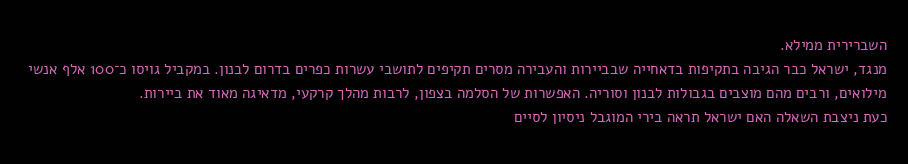השברירית ממילא.
מנגד, ישראל כבר הגיבה בתקיפות בדאחייה שבביירות והעבירה מסרים תקיפים לתושבי עשרות כפרים בדרום לבנון. במקביל גויסו כ־100 אלף אנשי מילואים, ורבים מהם מוצבים בגבולות לבנון וסוריה. האפשרות של הסלמה בצפון, לרבות מהלך קרקעי, מדאיגה מאוד את ביירות.
כעת ניצבת השאלה האם ישראל תראה בירי המוגבל ניסיון לסיים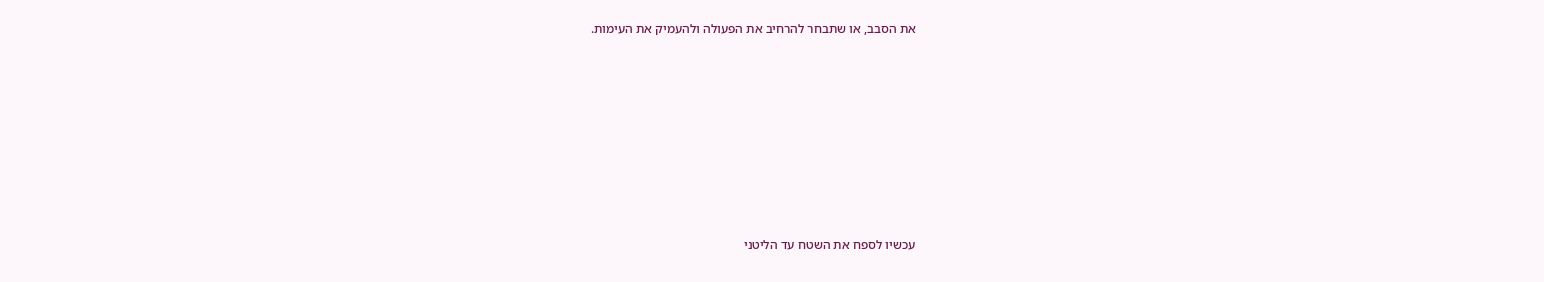את הסבב, או שתבחר להרחיב את הפעולה ולהעמיק את העימות.














עכשיו לספח את השטח עד הליטני